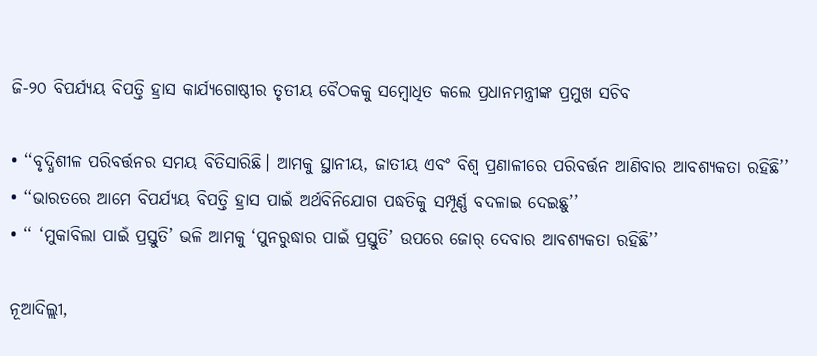ଜି-୨୦ ବିପର୍ଯ୍ୟୟ ବିପତ୍ତି ହ୍ରାସ କାର୍ଯ୍ୟଗୋଷ୍ଠୀର ତୃତୀୟ ବୈଠକକୁ ସମ୍ବୋଧିତ କଲେ ପ୍ରଧାନମନ୍ତ୍ରୀଙ୍କ ପ୍ରମୁଖ ସଚିବ

• ‘‘ବୃଦ୍ଧିଶୀଳ ପରିବର୍ତ୍ତନର ସମୟ ବିତିସାରିଛି। ଆମକୁ ସ୍ଥାନୀୟ, ଜାତୀୟ ଏବଂ ବିଶ୍ୱ ପ୍ରଣାଳୀରେ ପରିବର୍ତ୍ତନ ଆଣିବାର ଆବଶ୍ୟକତା ରହିଛି’’
• ‘‘ଭାରତରେ ଆମେ ବିପର୍ଯ୍ୟୟ ବିପତ୍ତି ହ୍ରାସ ପାଇଁ ଅର୍ଥବିନିଯୋଗ ପଦ୍ଧତିକୁ ସମ୍ପୂର୍ଣ୍ଣ ବଦଳାଇ ଦେଇଛୁ’’
• ‘‘ ‘ମୁକାବିଲା ପାଇଁ ପ୍ରସ୍ତୁତି’ ଭଳି ଆମକୁ ‘ପୁନରୁଦ୍ଧାର ପାଇଁ ପ୍ରସ୍ତୁତି’ ଉପରେ ଜୋର୍‌ ଦେବାର ଆବଶ୍ୟକତା ରହିଛି’’

ନୂଆଦିଲ୍ଲୀ,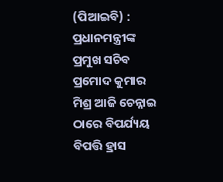(ପିଆଇବି) : ପ୍ରଧାନମନ୍ତ୍ରୀଙ୍କ ପ୍ରମୁଖ ସଚିବ ପ୍ରମୋଦ କୁମାର ମିଶ୍ର ଆଜି ଚେନ୍ନାଇ ଠାରେ ବିପର୍ଯ୍ୟୟ ବିପତ୍ତି ହ୍ରାସ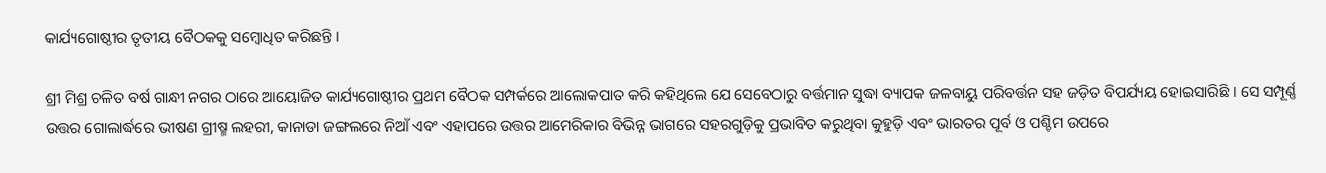କାର୍ଯ୍ୟଗୋଷ୍ଠୀର ତୃତୀୟ ବୈଠକକୁ ସମ୍ବୋଧିତ କରିଛନ୍ତି ।

ଶ୍ରୀ ମିଶ୍ର ଚଳିତ ବର୍ଷ ଗାନ୍ଧୀ ନଗର ଠାରେ ଆୟୋଜିତ କାର୍ଯ୍ୟଗୋଷ୍ଠୀର ପ୍ରଥମ ବୈଠକ ସମ୍ପର୍କରେ ଆଲୋକପାତ କରି କହିଥିଲେ ଯେ ସେବେଠାରୁ ବର୍ତ୍ତମାନ ସୁଦ୍ଧା ବ୍ୟାପକ ଜଳବାୟୁ ପରିବର୍ତ୍ତନ ସହ ଜଡ଼ିତ ବିପର୍ଯ୍ୟୟ ହୋଇସାରିଛି । ସେ ସମ୍ପୂର୍ଣ୍ଣ ଉତ୍ତର ଗୋଲାର୍ଦ୍ଧରେ ଭୀଷଣ ଗ୍ରୀଷ୍ମ ଲହରୀ, କାନାଡା ଜଙ୍ଗଲରେ ନିଆଁ ଏବଂ ଏହାପରେ ଉତ୍ତର ଆମେରିକାର ବିଭିନ୍ନ ଭାଗରେ ସହରଗୁଡ଼ିକୁ ପ୍ରଭାବିତ କରୁଥିବା କୁହୁଡ଼ି ଏବଂ ଭାରତର ପୂର୍ବ ଓ ପଶ୍ଚିମ ଉପରେ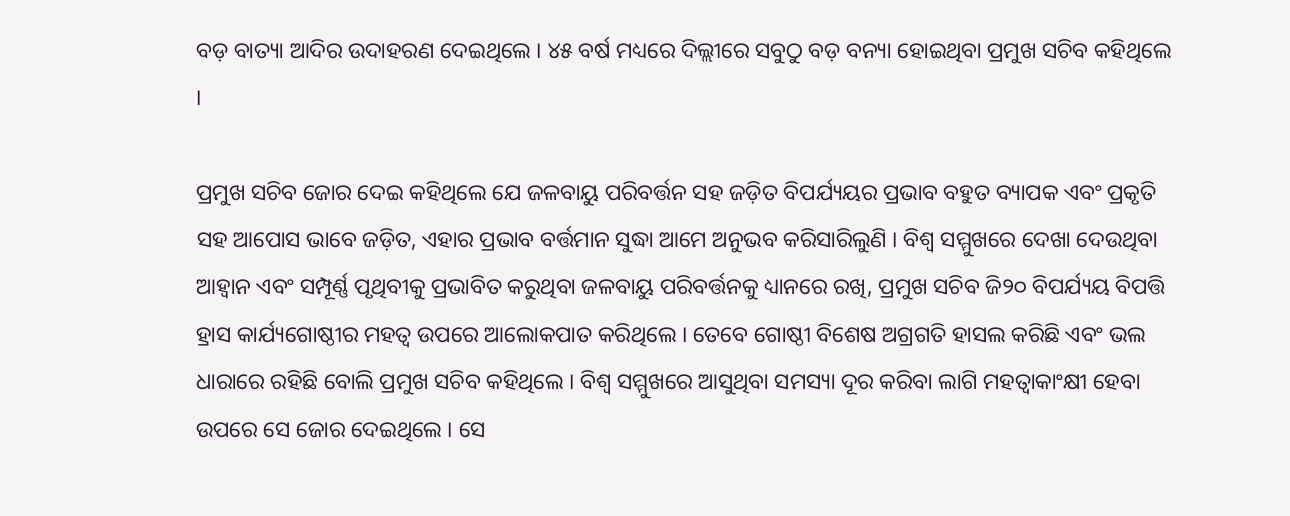ବଡ଼ ବାତ୍ୟା ଆଦିର ଉଦାହରଣ ଦେଇଥିଲେ । ୪୫ ବର୍ଷ ମଧ୍ୟରେ ଦିଲ୍ଲୀରେ ସବୁଠୁ ବଡ଼ ବନ୍ୟା ହୋଇଥିବା ପ୍ରମୁଖ ସଚିବ କହିଥିଲେ ।

ପ୍ରମୁଖ ସଚିବ ଜୋର ଦେଇ କହିଥିଲେ ଯେ ଜଳବାୟୁ ପରିବର୍ତ୍ତନ ସହ ଜଡ଼ିତ ବିପର୍ଯ୍ୟୟର ପ୍ରଭାବ ବହୁତ ବ୍ୟାପକ ଏବଂ ପ୍ରକୃତି ସହ ଆପୋସ ଭାବେ ଜଡ଼ିତ, ଏହାର ପ୍ରଭାବ ବର୍ତ୍ତମାନ ସୁଦ୍ଧା ଆମେ ଅନୁଭବ କରିସାରିଲୁଣି । ବିଶ୍ୱ ସମ୍ମୁଖରେ ଦେଖା ଦେଉଥିବା ଆହ୍ୱାନ ଏବଂ ସମ୍ପୂର୍ଣ୍ଣ ପୃଥିବୀକୁ ପ୍ରଭାବିତ କରୁଥିବା ଜଳବାୟୁ ପରିବର୍ତ୍ତନକୁ ଧ୍ୟାନରେ ରଖି, ପ୍ରମୁଖ ସଚିବ ଜି୨୦ ବିପର୍ଯ୍ୟୟ ବିପତ୍ତି ହ୍ରାସ କାର୍ଯ୍ୟଗୋଷ୍ଠୀର ମହତ୍ୱ ଉପରେ ଆଲୋକପାତ କରିଥିଲେ । ତେବେ ଗୋଷ୍ଠୀ ବିଶେଷ ଅଗ୍ରଗତି ହାସଲ କରିଛି ଏବଂ ଭଲ ଧାରାରେ ରହିଛି ବୋଲି ପ୍ରମୁଖ ସଚିବ କହିଥିଲେ । ବିଶ୍ୱ ସମ୍ମୁଖରେ ଆସୁଥିବା ସମସ୍ୟା ଦୂର କରିବା ଲାଗି ମହତ୍ୱାକାଂକ୍ଷୀ ହେବା ଉପରେ ସେ ଜୋର ଦେଇଥିଲେ । ସେ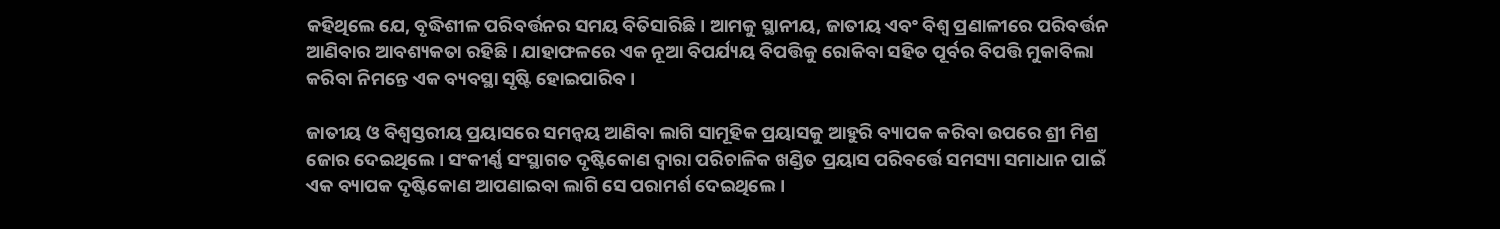କହିଥିଲେ ଯେ, ବୃଦ୍ଧିଶୀଳ ପରିବର୍ତ୍ତନର ସମୟ ବିତିସାରିଛି। ଆମକୁ ସ୍ଥାନୀୟ, ଜାତୀୟ ଏବଂ ବିଶ୍ୱ ପ୍ରଣାଳୀରେ ପରିବର୍ତ୍ତନ ଆଣିବାର ଆବଶ୍ୟକତା ରହିଛି । ଯାହାଫଳରେ ଏକ ନୂଆ ବିପର୍ଯ୍ୟୟ ବିପତ୍ତିକୁ ରୋକିବା ସହିତ ପୂର୍ବର ବିପତ୍ତି ମୁକାବିଲା କରିବା ନିମନ୍ତେ ଏକ ବ୍ୟବସ୍ଥା ସୃଷ୍ଟି ହୋଇପାରିବ ।

ଜାତୀୟ ଓ ବିଶ୍ୱସ୍ତରୀୟ ପ୍ରୟାସରେ ସମନ୍ୱୟ ଆଣିବା ଲାଗି ସାମୂହିକ ପ୍ରୟାସକୁ ଆହୁରି ବ୍ୟାପକ କରିବା ଉପରେ ଶ୍ରୀ ମିଶ୍ର ଜୋର ଦେଇଥିଲେ । ସଂକୀର୍ଣ୍ଣ ସଂସ୍ଥାଗତ ଦୃଷ୍ଟିକୋଣ ଦ୍ୱାରା ପରିଚାଳିକ ଖଣ୍ଡିତ ପ୍ରୟାସ ପରିବର୍ତ୍ତେ ସମସ୍ୟା ସମାଧାନ ପାଇଁ ଏକ ବ୍ୟାପକ ଦୃଷ୍ଟିକୋଣ ଆପଣାଇବା ଲାଗି ସେ ପରାମର୍ଶ ଦେଇଥିଲେ ।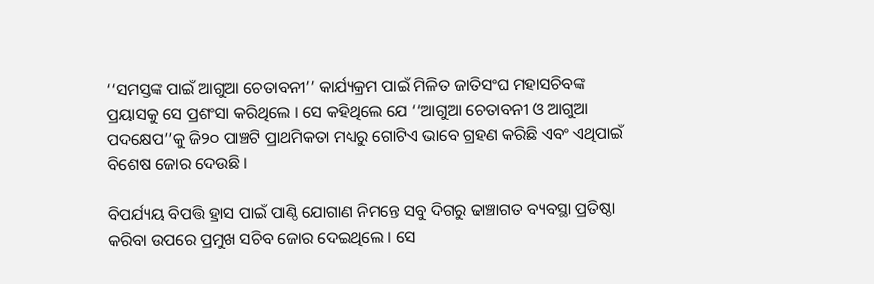‘‘ସମସ୍ତଙ୍କ ପାଇଁ ଆଗୁଆ ଚେତାବନୀ’’ କାର୍ଯ୍ୟକ୍ରମ ପାଇଁ ମିଳିତ ଜାତିସଂଘ ମହାସଚିବଙ୍କ ପ୍ରୟାସକୁ ସେ ପ୍ରଶଂସା କରିଥିଲେ । ସେ କହିଥିଲେ ଯେ ‘‘ଆଗୁଆ ଚେତାବନୀ ଓ ଆଗୁଆ ପଦକ୍ଷେପ’’କୁ ଜି୨୦ ପାଞ୍ଚଟି ପ୍ରାଥମିକତା ମଧ୍ୟରୁ ଗୋଟିଏ ଭାବେ ଗ୍ରହଣ କରିଛି ଏବଂ ଏଥିପାଇଁ ବିଶେଷ ଜୋର ଦେଉଛି ।

ବିପର୍ଯ୍ୟୟ ବିପତ୍ତି ହ୍ରାସ ପାଇଁ ପାଣ୍ଠି ଯୋଗାଣ ନିମନ୍ତେ ସବୁ ଦିଗରୁ ଢାଞ୍ଚାଗତ ବ୍ୟବସ୍ଥା ପ୍ରତିଷ୍ଠା କରିବା ଉପରେ ପ୍ରମୁଖ ସଚିବ ଜୋର ଦେଇଥିଲେ । ସେ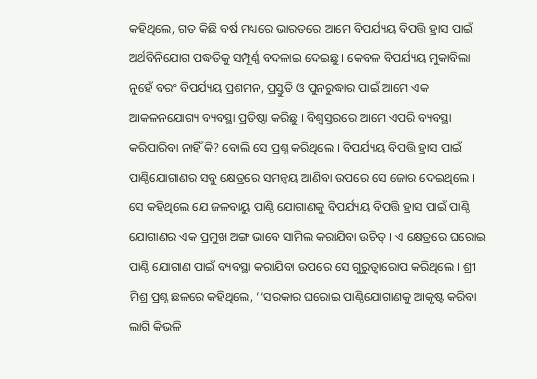କହିଥିଲେ, ଗତ କିଛି ବର୍ଷ ମଧ୍ୟରେ ଭାରତରେ ଆମେ ବିପର୍ଯ୍ୟୟ ବିପତ୍ତି ହ୍ରାସ ପାଇଁ ଅର୍ଥବିନିଯୋଗ ପଦ୍ଧତିକୁ ସମ୍ପୂର୍ଣ୍ଣ ବଦଳାଇ ଦେଇଛୁ । କେବଳ ବିପର୍ଯ୍ୟୟ ମୁକାବିଲା ନୁହେଁ ବରଂ ବିପର୍ଯ୍ୟୟ ପ୍ରଶମନ, ପ୍ରସ୍ତୁତି ଓ ପୁନରୁଦ୍ଧାର ପାଇଁ ଆମେ ଏକ ଆକଳନଯୋଗ୍ୟ ବ୍ୟବସ୍ଥା ପ୍ରତିଷ୍ଠା କରିଛୁ । ବିଶ୍ୱସ୍ତରରେ ଆମେ ଏପରି ବ୍ୟବସ୍ଥା କରିପାରିବା ନାହିଁ କି? ବୋଲି ସେ ପ୍ରଶ୍ନ କରିଥିଲେ । ବିପର୍ଯ୍ୟୟ ବିପତ୍ତି ହ୍ରାସ ପାଇଁ ପାଣ୍ଠିଯୋଗାଣର ସବୁ କ୍ଷେତ୍ରରେ ସମନ୍ୱୟ ଆଣିବା ଉପରେ ସେ ଜୋର ଦେଇଥିଲେ । ସେ କହିଥିଲେ ଯେ ଜଳବାୟୁ ପାଣ୍ଠି ଯୋଗାଣକୁ ବିପର୍ଯ୍ୟୟ ବିପତ୍ତି ହ୍ରାସ ପାଇଁ ପାଣ୍ଠି ଯୋଗାଣର ଏକ ପ୍ରମୁଖ ଅଙ୍ଗ ଭାବେ ସାମିଲ କରାଯିବା ଉଚିତ୍‌ । ଏ କ୍ଷେତ୍ରରେ ଘରୋଇ ପାଣ୍ଠି ଯୋଗାଣ ପାଇଁ ବ୍ୟବସ୍ଥା କରାଯିବା ଉପରେ ସେ ଗୁରୁତ୍ୱାରୋପ କରିଥିଲେ । ଶ୍ରୀ ମିଶ୍ର ପ୍ରଶ୍ନ ଛଳରେ କହିଥିଲେ, ‘‘ସରକାର ଘରୋଇ ପାଣ୍ଠିଯୋଗାଣକୁ ଆକୃଷ୍ଟ କରିବା ଲାଗି କିଭଳି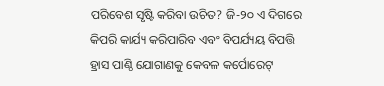ପରିବେଶ ସୃଷ୍ଟି କରିବା ଉଚିତ? ଜି-୨୦ ଏ ଦିଗରେ କିପରି କାର୍ଯ୍ୟ କରିପାରିବ ଏବଂ ବିପର୍ଯ୍ୟୟ ବିପତ୍ତି ହ୍ରାସ ପାଣ୍ଠି ଯୋଗାଣକୁ କେବଳ କର୍ପୋରେଟ୍‌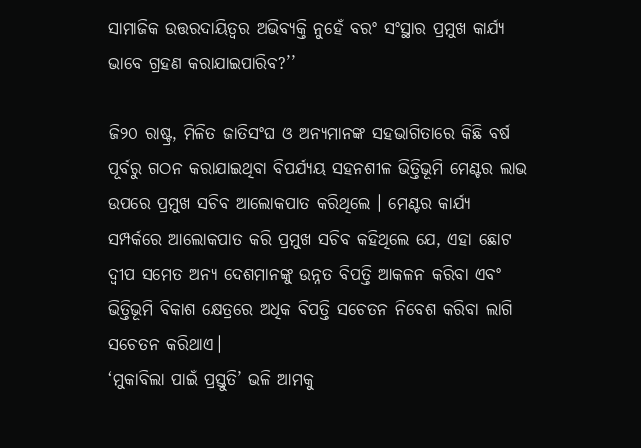ସାମାଜିକ ଉତ୍ତରଦାୟିତ୍ୱର ଅଭିବ୍ୟକ୍ତି ନୁହେଁ ବରଂ ସଂସ୍ଥାର ପ୍ରମୁଖ କାର୍ଯ୍ୟ ଭାବେ ଗ୍ରହଣ କରାଯାଇପାରିବ?’’

ଜି୨୦ ରାଷ୍ଟ୍ର, ମିଳିତ ଜାତିସଂଘ ଓ ଅନ୍ୟମାନଙ୍କ ସହଭାଗିତାରେ କିଛି ବର୍ଷ ପୂର୍ବରୁ ଗଠନ କରାଯାଇଥିବା ବିପର୍ଯ୍ୟୟ ସହନଶୀଳ ଭିତ୍ତିଭୂମି ମେଣ୍ଟର ଲାଭ ଉପରେ ପ୍ରମୁଖ ସଚିବ ଆଲୋକପାତ କରିଥିଲେ । ମେଣ୍ଟର କାର୍ଯ୍ୟ ସମ୍ପର୍କରେ ଆଲୋକପାତ କରି ପ୍ରମୁଖ ସଚିବ କହିଥିଲେ ଯେ, ଏହା ଛୋଟ ଦ୍ୱୀପ ସମେତ ଅନ୍ୟ ଦେଶମାନଙ୍କୁ ଉନ୍ନତ ବିପତ୍ତି ଆକଳନ କରିବା ଏବଂ ଭିତ୍ତିଭୂମି ବିକାଶ କ୍ଷେତ୍ରରେ ଅଧିକ ବିପତ୍ତି ସଚେତନ ନିବେଶ କରିବା ଲାଗି ସଚେତନ କରିଥାଏ।
‘ମୁକାବିଲା ପାଇଁ ପ୍ରସ୍ତୁତି’ ଭଳି ଆମକୁ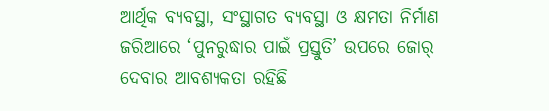ଆର୍ଥିକ ବ୍ୟବସ୍ଥା, ସଂସ୍ଥାଗତ ବ୍ୟବସ୍ଥା ଓ କ୍ଷମତା ନିର୍ମାଣ ଜରିଆରେ ‘ପୁନରୁଦ୍ଧାର ପାଇଁ ପ୍ରସ୍ତୁତି’ ଉପରେ ଜୋର୍‌ ଦେବାର ଆବଶ୍ୟକତା ରହିଛି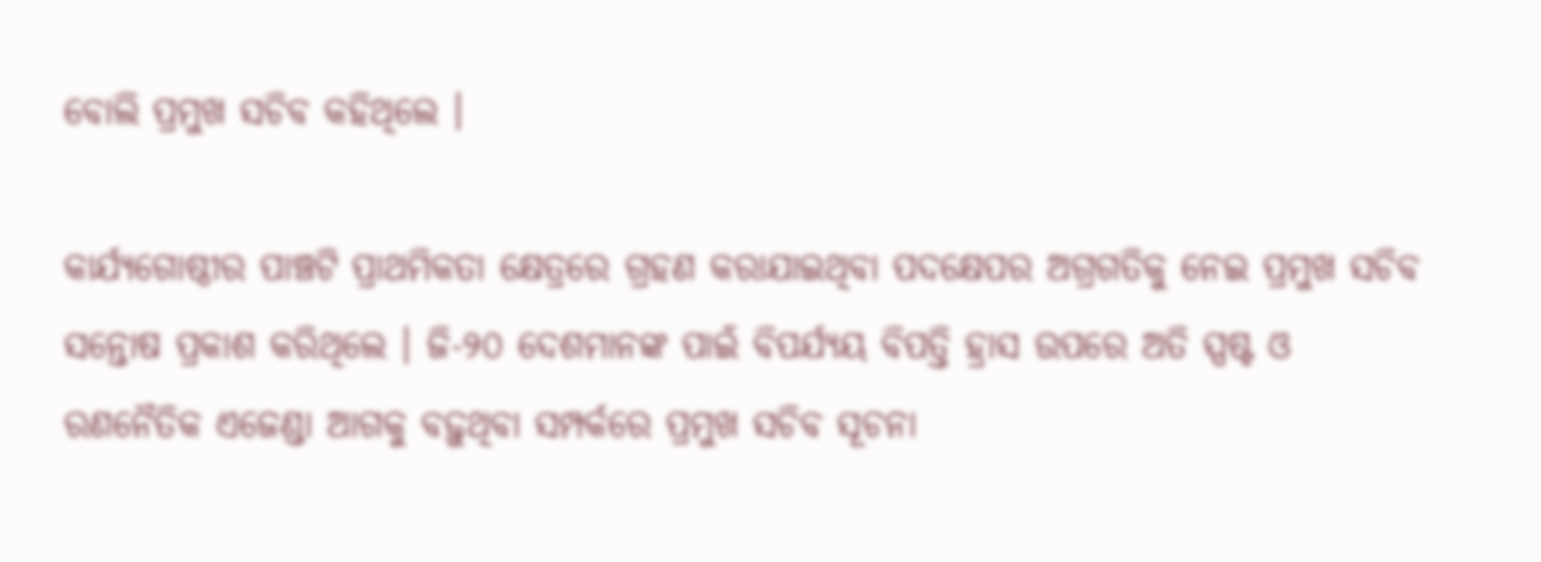ବୋଲି ପ୍ରମୁଖ ସଚିବ କହିଥିଲେ ।

କାର୍ଯ୍ୟଗୋଷ୍ଠୀର ପାଞ୍ଚଟି ପ୍ରାଥମିକତା କ୍ଷେତ୍ରରେ ଗ୍ରହଣ କରାଯାଇଥିବା ପଦକ୍ଷେପର ଅଗ୍ରଗତିକୁ ନେଇ ପ୍ରମୁଖ ସଚିବ ସନ୍ତୋଷ ପ୍ରକାଶ କରିଥିଲେ । ଜି-୨୦ ଦେଶମାନଙ୍କ ପାଇଁ ବିପର୍ଯ୍ୟୟ ବିପତ୍ତି ହ୍ରାସ ଉପରେ ଅତି ସ୍ପଷ୍ଟ ଓ ରଣନୈତିକ ଏଜେଣ୍ଡା ଆଗକୁ ବଢ଼ୁଥିବା ସମ୍ପର୍କରେ ପ୍ରମୁଖ ସଚିବ ସୂଚନା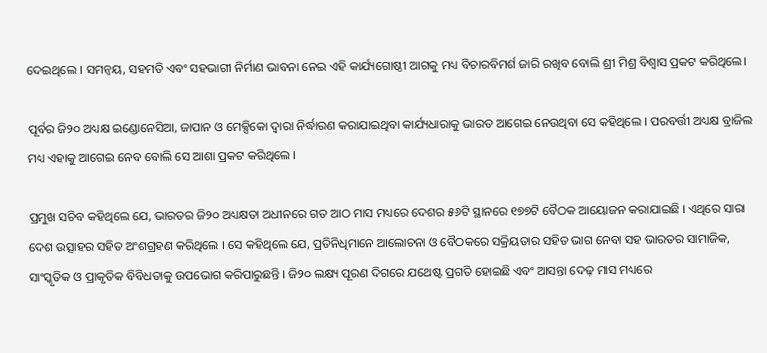ଦେଇଥିଲେ । ସମନ୍ୱୟ, ସହମତି ଏବଂ ସହଭାଗୀ ନିର୍ମାଣ ଭାବନା ନେଇ ଏହି କାର୍ଯ୍ୟଗୋଷ୍ଠୀ ଆଗକୁ ମଧ୍ୟ ବିଚାରବିମର୍ଶ ଜାରି ରଖିବ ବୋଲି ଶ୍ରୀ ମିଶ୍ର ବିଶ୍ୱାସ ପ୍ରକଟ କରିଥିଲେ।

ପୂର୍ବର ଜି୨୦ ଅଧ୍ୟକ୍ଷ ଇଣ୍ଡୋନେସିଆ, ଜାପାନ ଓ ମେକ୍ସିକୋ ଦ୍ୱାରା ନିର୍ଦ୍ଧାରଣ କରାଯାଇଥିବା କାର୍ଯ୍ୟଧାରାକୁ ଭାରତ ଆଗେଇ ନେଉଥିବା ସେ କହିଥିଲେ । ପରବର୍ତ୍ତୀ ଅଧ୍ୟକ୍ଷ ବ୍ରାଜିଲ ମଧ୍ୟ ଏହାକୁ ଆଗେଇ ନେବ ବୋଲି ସେ ଆଶା ପ୍ରକଟ କରିଥିଲେ ।

ପ୍ରମୁଖ ସଚିବ କହିଥିଲେ ଯେ, ଭାରତର ଜି୨୦ ଅଧ୍ୟକ୍ଷତା ଅଧୀନରେ ଗତ ଆଠ ମାସ ମଧ୍ୟରେ ଦେଶର ୫୬ଟି ସ୍ଥାନରେ ୧୭୭ଟି ବୈଠକ ଆୟୋଜନ କରାଯାଇଛି । ଏଥିରେ ସାରା ଦେଶ ଉତ୍ସାହର ସହିତ ଅଂଶଗ୍ରହଣ କରିଥିଲେ । ସେ କହିଥିଲେ ଯେ, ପ୍ରତିନିଧିମାନେ ଆଲୋଚନା ଓ ବୈଠକରେ ସକ୍ରିୟତାର ସହିତ ଭାଗ ନେବା ସହ ଭାରତର ସାମାଜିକ, ସାଂସ୍କୃତିକ ଓ ପ୍ରାକୃତିକ ବିବିଧତାକୁ ଉପଭୋଗ କରିପାରୁଛନ୍ତି । ଜି୨୦ ଲକ୍ଷ୍ୟ ପୂରଣ ଦିଗରେ ଯଥେଷ୍ଟ ପ୍ରଗତି ହୋଇଛି ଏବଂ ଆସନ୍ତା ଦେଢ଼ ମାସ ମଧ୍ୟରେ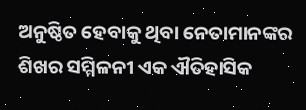ଅନୁଷ୍ଠିତ ହେବାକୁ ଥିବା ନେତାମାନଙ୍କର ଶିଖର ସମ୍ମିଳନୀ ଏକ ଐତିହାସିକ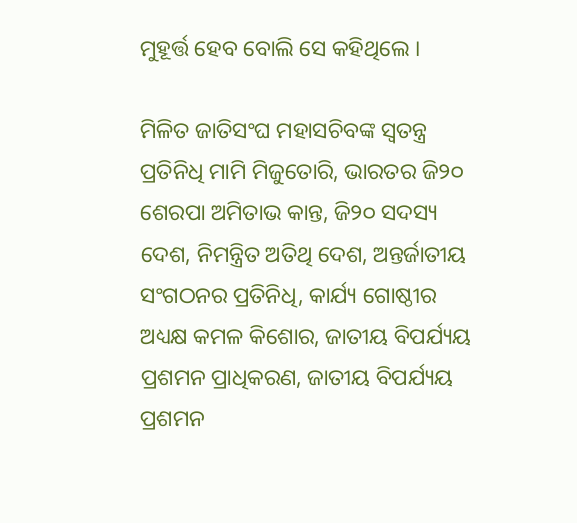ମୁହୂର୍ତ୍ତ ହେବ ବୋଲି ସେ କହିଥିଲେ ।

ମିଳିତ ଜାତିସଂଘ ମହାସଚିବଙ୍କ ସ୍ୱତନ୍ତ୍ର ପ୍ରତିନିଧି ମାମି ମିଜୁତୋରି, ଭାରତର ଜି୨୦ ଶେରପା ଅମିତାଭ କାନ୍ତ, ଜି୨୦ ସଦସ୍ୟ ଦେଶ, ନିମନ୍ତ୍ରିତ ଅତିଥି ଦେଶ, ଅନ୍ତର୍ଜାତୀୟ ସଂଗଠନର ପ୍ରତିନିଧି, କାର୍ଯ୍ୟ ଗୋଷ୍ଠୀର ଅଧ୍ୟକ୍ଷ କମଳ କିଶୋର, ଜାତୀୟ ବିପର୍ଯ୍ୟୟ ପ୍ରଶମନ ପ୍ରାଧିକରଣ, ଜାତୀୟ ବିପର୍ଯ୍ୟୟ ପ୍ରଶମନ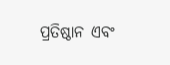ପ୍ରତିଷ୍ଠାନ ଏବଂ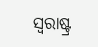ସ୍ୱରାଷ୍ଟ୍ର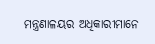ମନ୍ତ୍ରଣାଳୟର ଅଧିକାରୀମାନେ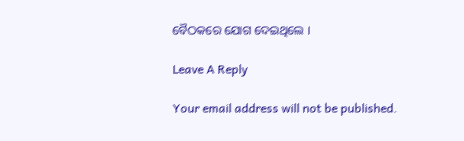ବୈଠକରେ ଯୋଗ ଦେଇଥିଲେ ।

Leave A Reply

Your email address will not be published.